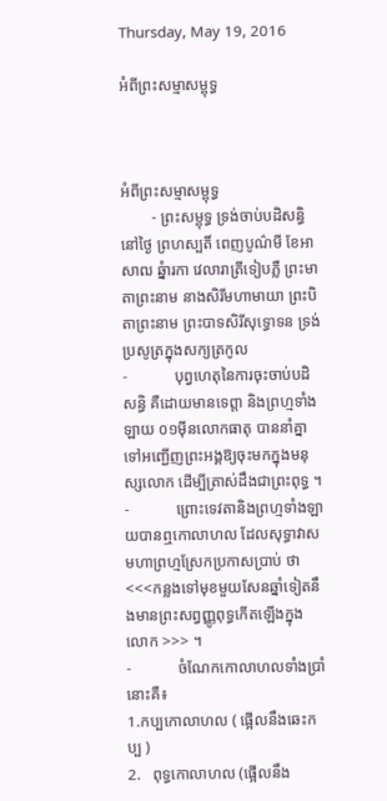Thursday, May 19, 2016

អំពីព្រះសម្មាសម្ពុទ្ធ



អំពីព្រះសម្មាសម្ពុទ្ធ
        - ព្រះសម្ពុទ្ធ ទ្រង់ចាប់បដិសន្ធិនៅថ្ងៃ ព្រហស្បតិ៍ ពេញបូណ៌មី ខែអាសាឍ ឆ្នំារកា វេលារាត្រីទៀបភ្លឺ ព្រះមាតាព្រះនាម នាងសិរីមហាមាយា ព្រះបិតាព្រះនាម ព្រះបាទសិរីសុទ្ធោទន ទ្រង់ប្រសូត្រក្នុងសក្យត្រកូល
-            បុព្វហេតុនៃការចុះចាប់បដិសន្ធិ គឺដោយមានទេព្ដា និងព្រហ្មទាំងឡាយ ០១ម៉ីនលោកធាតុ បាននាំគ្នាទៅអញ្ជើញព្រះអង្គឱ្យចុះមកក្នុងមនុស្សលោក ដើម្បីត្រាស់ដឹងជាព្រះពុទ្ធ ។
-            ព្រោះទេវតានិងព្រហ្មទាំងឡាយបានឮកោលាហល ដែលសុទ្ធាវាសមហាព្រហ្មស្រែកប្រកាសប្រាប់ ថា<<<កន្លងទៅមុខមួយសែនឆ្នាំទៀតនឹងមានព្រះសព្វញ្ញូពុទ្ធកើតឡើងក្នុងលោក >>> ។
-            ចំណែកកោលាហលទាំងប្រាំនោះគឺ៖
1.កប្បកោលាហល ( ផ្អើលនឹងឆេះកប្ប )
2.   ពុទ្ធកោលាហល (ផ្អើលនឹង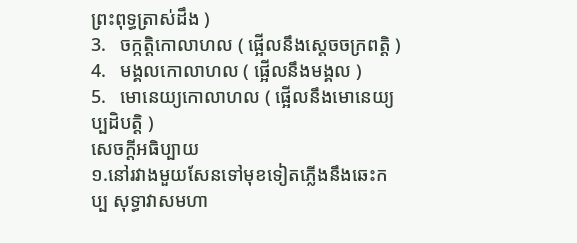ព្រះពុទ្ធត្រាស់ដឹង )
3.   ចក្កត្តិកោលាហល ( ផ្អើលនឹងស្ដេចចក្រពតិ្ត )
4.   មង្គលកោលាហល ( ផ្អើលនឹងមង្គល )
5.   មោនេយ្យកោលាហល ( ផ្អើលនឹងមោនេយ្យប្បដិបត្តិ )
សេចក្ដីអធិប្បាយ
១.នៅរវាងមួយសែនទៅមុខទៀតភ្លើងនឹងឆេះកប្ប សុទ្ធាវាសមហា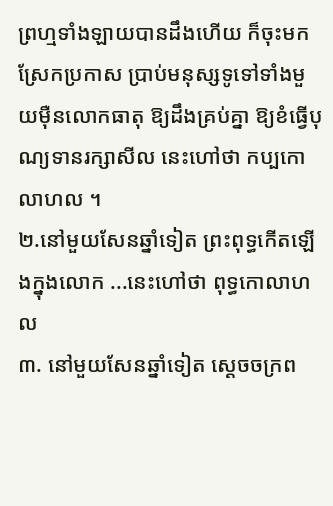ព្រហ្មទាំងឡាយបានដឹងហើយ ក៏ចុះមកស្រែកប្រកាស ប្រាប់មនុស្សទូទៅទាំងមួយម៉ឺនលោកធាតុ ឱ្យដឹងគ្រប់គ្នា ឱ្យខំធ្វើបុណ្យទានរក្សាសីល នេះហៅថា កប្បកោលាហល ។
២.នៅមួយសែនឆ្នាំទៀត ព្រះពុទ្ធកើតឡើងក្នុងលោក ...នេះហៅថា ពុទ្ធកោលាហល
៣. នៅមួយសែនឆ្នាំទៀត ស្ដេចចក្រព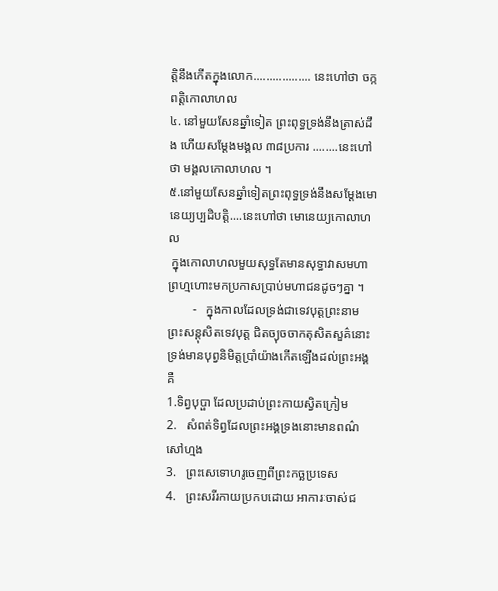ត្តិនឹងកើតក្នុងលោក.................. នេះហៅថា ចក្កពត្តិកោលាហល
៤. នៅមួយសែនឆ្នាំទៀត ព្រះពុទ្ធទ្រង់នឹងត្រាស់ដឹង ហើយសម្ដែងមង្គល ៣៨ប្រការ ........នេះហៅថា មង្គលកោលាហល ។
៥.នៅមួយសែនឆ្នាំទៀតព្រះពុទ្ធទ្រង់នឹងសម្ដែងមោនេយ្យប្បដិបត្តិ....នេះហៅថា មោនេយ្យកោលាហល
 ក្នុងកោលាហលមួយសុទ្ធតែមានសុទ្ធាវាសមហាព្រហ្មហោះមកប្រកាសប្រាប់មហាជនដូចៗគ្នា ។
        -   ក្នុងកាលដែលទ្រង់ជាទេវបុត្តព្រះនាម ព្រះសន្តុសិតទេវបុត្ត ជិតច្យុចចាកតុសិតសួគ៌នោះ ទ្រង់មានបុព្វនិមិត្តប្រាំយ៉ាងកើតឡើងដល់ព្រះអង្គគឺ
1.ទិព្វបុប្ផា ដែលប្រដាប់ព្រះកាយស្វិតក្រៀម
2.   សំពត់ទិព្វដែលព្រះអង្គទ្រងនោះមានពណ៌សៅហ្មង
3.   ព្រះសេទោហរូចេញពីព្រះកច្ឆប្រទេស
4.   ព្រះសរីរកាយប្រកបដោយ អាការៈចាស់ជ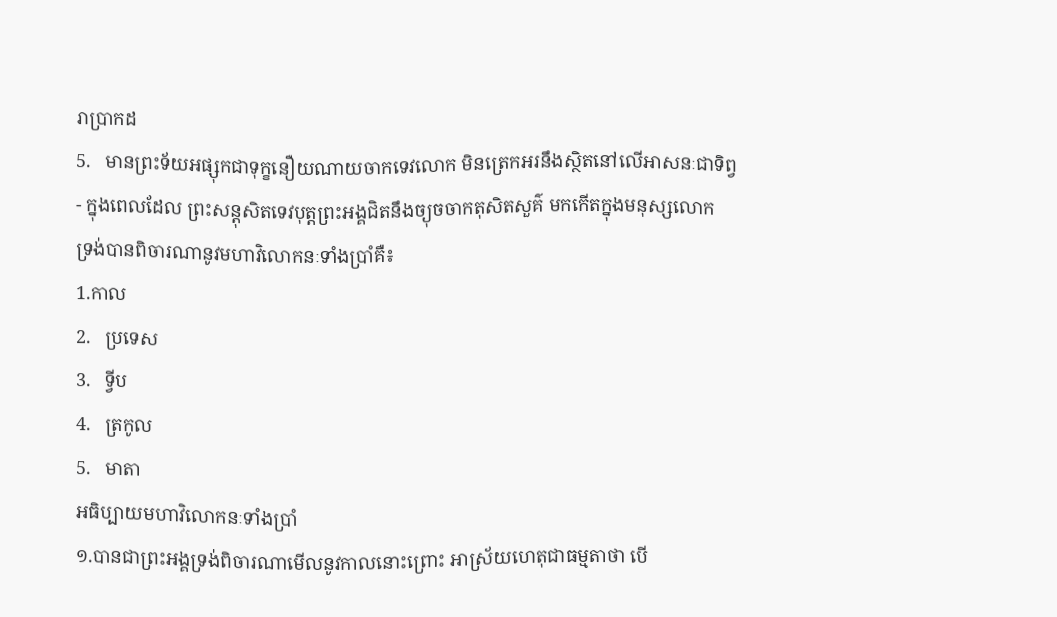រាប្រាកដ
5.   មានព្រះទ័យអផ្សុកជាទុក្ខនឿយណាយចាកទេវលោក មិនត្រេកអរនឹងស្ថិតនៅលើអាសនៈជាទិព្វ
- ក្នុងពេលដែល ព្រះសន្តុសិតទេវបុត្តព្រះអង្គជិតនឹងច្យុចចាកតុសិតសួគ៌ មកកើតក្នុងមនុស្សលោក
ទ្រង់បានពិចារណានូវមហាវិលោកនៈទាំងប្រាំគឺ៖
1.កាល
2.   ប្រទេស
3.   ទ្វីប
4.   ត្រកូល
5.   មាតា
អធិប្បាយមហាវិលោកនៈទាំងប្រាំ
១.បានជាព្រះអង្គទ្រង់ពិចារណាមើលនូវកាលនោះព្រោះ អាស្រ័យហេតុជាធម្មតាថា បើ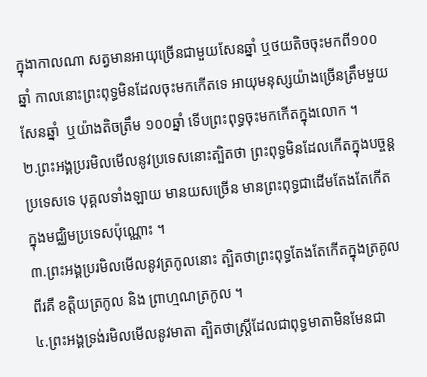ក្នុងាកាលណា សត្វមានអាយុច្រើនជាមួយសែនឆ្នាំ ឬថយតិចចុះមកពី១០០ឆ្នាំ កាលនោះព្រះពុទ្ធមិនដែលចុះមកកើតទេ អាយុមនុស្សយ៉ាងច្រើនត្រឹមមួយសែនឆ្នាំ  ឬយ៉ាងតិចត្រឹម ១០០ឆ្នាំ ទើបព្រះពុទ្ធចុះមកកើតក្នុងលោក ។
២.ព្រះអង្គប្ររមិលមើលនូវប្រទេសនោះត្បិតថា ព្រះពុទ្ធមិនដែលកើតក្នុងបច្ចន្តប្រទេសទេ បុគ្គលទាំងឡាយ មានយសច្រើន មានព្រះពុទ្ធជាដើមតែងតែកើតក្នុងមជ្ឈិមប្រទេសប៉ុណ្ណោះ ។
៣.ព្រះអង្គប្ររមិលមើលនូវត្រកូលនោះ ត្បិតថាព្រះពុទ្ធតែងតែកើតក្នុងត្រគូលពីរគឺ ខត្តិយត្រកូល និង ព្រាហ្មណត្រកូល ។
៤.ព្រះអង្គទ្រង់រមិលមើលនូវមាតា ត្បិតថាស្ត្រីដែលជាពុទ្ធមាតាមិនមែនជា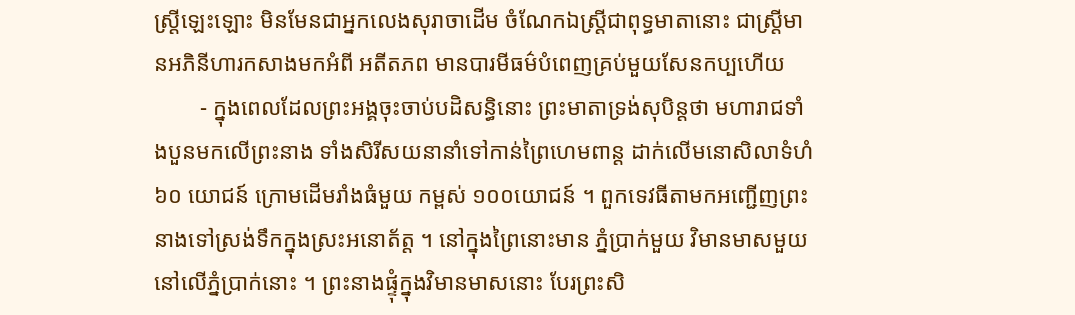ស្រ្ដីឡេះឡោះ មិនមែនជាអ្នកលេងសុរាចាដើម ចំណែកឯស្រ្ដីជាពុទ្ធមាតានោះ ជាស្រ្ដីមានអភិនីហារកសាងមកអំពី អតីតភព មានបារមីធម៌បំពេញគ្រប់មួយសែនកប្បហើយ
        - ក្នុងពេលដែលព្រះអង្គចុះចាប់បដិសន្ធិនោះ ព្រះមាតាទ្រង់សុបិន្ដថា មហារាជទាំងបួនមកលើព្រះនាង ទាំងសិរីសយនានាំទៅកាន់ព្រៃហេមពាន្ដ ដាក់លើមនោសិលាទំហំ៦០ យោជន៍ ក្រោមដើមរាំងធំមួយ កម្ពស់ ១០០យោជន៍ ។ ពួកទេវធីតាមកអញ្ជើញព្រះនាងទៅស្រង់ទឹកក្នុងស្រះអនោត័ត្ត ។ នៅក្នុងព្រៃនោះមាន ភ្នំប្រាក់មួយ វិមានមាសមួយនៅលើភ្នំប្រាក់នោះ ។ ព្រះនាងផ្ទុំក្នុងវិមានមាសនោះ បែរព្រះសិ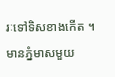រៈទៅទិសខាងកើត ។ មានភ្នំមាសមួយ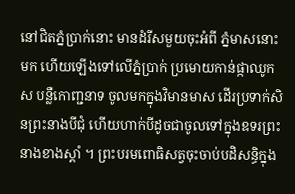នៅជិតភ្នំប្រាក់នោះ មានដំរីសមួយចុះអំពី ភ្នំមាសនោះមក ហើយឡើងទៅលើភ្នំប្រាក់ ប្រមោយកាន់ផ្កាឈូកស បន្លឺកោញ្ជនាទ ចូលមកក្នុងវិមានមាស ដើរប្រទាក់សិនព្រះនាងបីជុំ ហើយហាក់បីដូចជាចូលទៅក្នុងឧទរព្រះនាងខាងស្ដាំ ។ ព្រះបរមពោធិសត្វចុះចាប់បដិសន្ធិក្នុង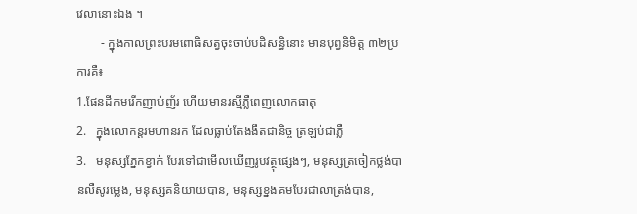វេលានោះឯង ។
        - ក្នុងកាលព្រះបរមពោធិសត្វចុះចាប់បដិសន្ធិនោះ មានបុព្វនិមិត្ត ៣២ប្រការគឺ៖
1.ផែនដីកមរើកញាប់ញ័រ ហើយមានរស្មីភ្លឺពេញលោកធាតុ
2.   ក្នុងលោកន្ដរមហានរក ដែលធ្លាប់តែងងឹតជានិច្ច ត្រឡប់ជាភ្លឺ
3.   មនុស្សភ្នែកខ្វាក់ បែរទៅជាមើលឃើញរូបវត្ថុផ្សេងៗ, មនុស្សត្រចៀកថ្លង់បានលឺសូរម្លេង, មនុស្សគនិយាយបាន, មនុស្សខ្នងគមបែរជាលាត្រង់បាន,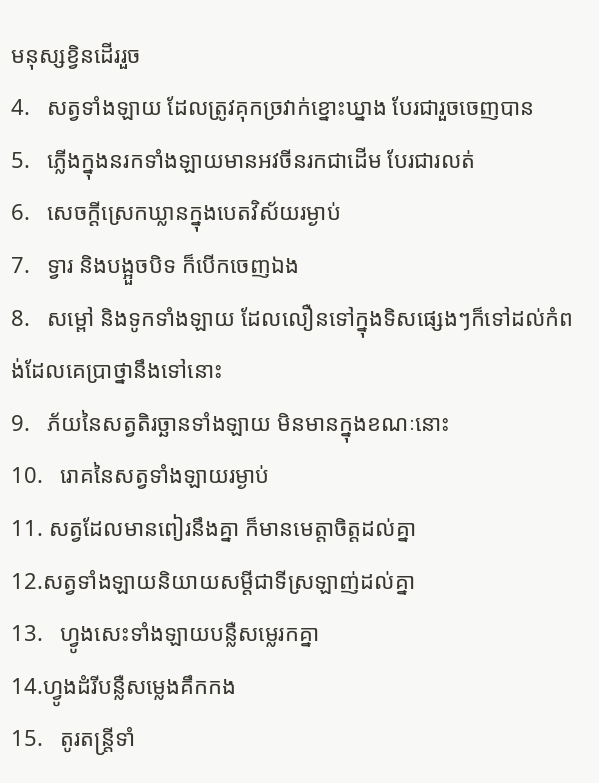មនុស្សខ្វិនដើររួច
4.   សត្វទាំងឡាយ ដែលត្រូវគុកច្រវាក់ខ្នោះឃ្នាង បែរជារួចចេញបាន
5.   ភ្លើងក្នុងនរកទាំងឡាយមានអវចីនរកជាដើម បែរជារលត់
6.   សេចក្ដីស្រេកឃ្លានក្នុងបេតវិស័យរម្ងាប់
7.   ទ្វារ និងបង្អួចបិទ ក៏បើកចេញឯង
8.   សម្ពៅ និងទូកទាំងឡាយ ដែលលឿនទៅក្នុងទិសផ្សេងៗក៏ទៅដល់កំពង់ដែលគេប្រាថ្នានឹងទៅនោះ
9.   ភ័យនៃសត្វតិរច្ឆានទាំងឡាយ មិនមានក្នុងខណៈនោះ
10.   រោគនៃសត្វទាំងឡាយរម្ងាប់
11. សត្វដែលមានពៀរនឹងគ្នា ក៏មានមេត្តាចិត្តដល់គ្នា
12.សត្វទាំងឡាយនិយាយសម្ដីជាទីស្រឡាញ់ដល់គ្នា
13.   ហ្វូងសេះទាំងឡាយបន្លឺសម្លេរកគ្នា
14.ហ្វូងដំរីបន្លឺសម្លេងគឹកកង
15.   តូរតន្ត្រីទាំ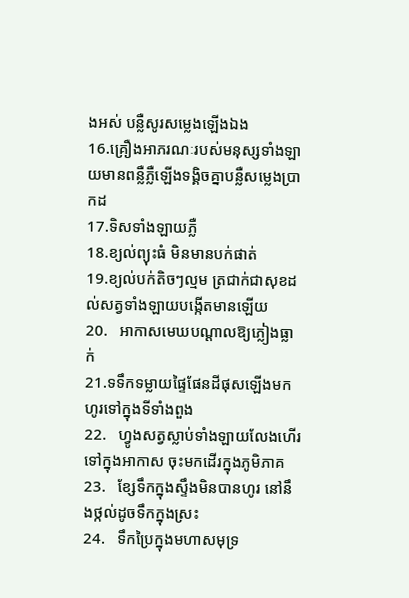ងអស់ បន្លឺសូរសម្លេងឡើងឯង
16.គ្រឿងអាភរណៈរបស់មនុស្សទាំងឡាយមានពន្លឺភ្លឺឡើងទង្គិចគ្នាបន្លឺសម្លេងប្រាកដ
17.ទិសទាំងឡាយភ្លឺ
18.ខ្យល់ព្យុះធំ មិនមានបក់ផាត់
19.ខ្យល់បក់តិចៗល្មម ត្រជាក់ជាសុខដល់សត្វទាំងឡាយបង្កើតមានឡើយ
20.   អាកាសមេឃបណ្ដាលឱ្យភ្លៀងធ្លាក់
21.ទទឹកទម្លាយផ្ទៃផែនដីផុសឡើងមកហូរទៅក្នុងទីទាំងពួង
22.   ហ្វូងសត្វស្លាប់ទាំងឡាយលែងហើរទៅក្នុងអាកាស ចុះមកដើរក្នុងភូមិភាគ
23.   ខ្សែទឹកក្នុងស្ទឹងមិនបានហូរ នៅនឹងថ្កល់ដូចទឹកក្នុងស្រះ
24.   ទឹកប្រៃក្នុងមហាសមុទ្រ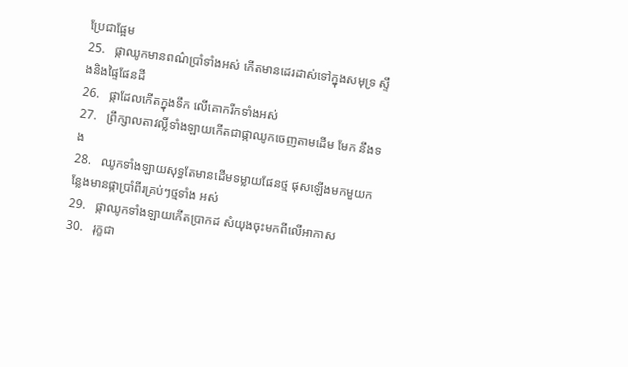ប្រែជាផ្អែម
25.   ផ្កាឈូកមានពណ៌ប្រាំទាំងអស់ កើតមានដេរដាស់ទៅក្នុងសមុទ្រ ស្ទឹងនិងផ្ទៃផែនដី
26.   ផ្កាដែលកើតក្នុងទឹក លើគោករីកទាំងអស់
27.   ព្រឹក្សាលតាវល្លិ៍ទាំងឡាយកើតជាផ្កាឈូកចេញតាមដើម មែក នឹងទង
28.   ឈូកទាំងឡាយសុទ្ធតែមានដើមទម្លាយផែនថ្ម ផុសឡើងមកមួយកន្លែងមានផ្កាប្រាំពីរគ្រប់ៗថ្មទាំង អស់
29.   ផ្កាឈូកទាំងឡាយកើតប្រាកដ សំយុងចុះមកពីលើអាកាស
30.   រុក្ខជា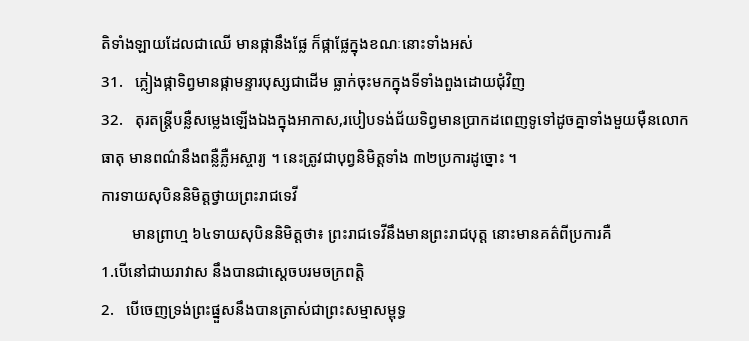តិទាំងឡាយដែលជាឈើ មានផ្កានឹងផ្លែ ក៏ផ្កាផ្លែក្នុងខណៈនោះទាំងអស់
31.   ភ្លៀងផ្កាទិព្វមានផ្កាមន្ទារបុស្សជាដើម ធ្លាក់ចុះមកក្នុងទីទាំងពួងដោយជុំវិញ
32.   តុរតន្ត្រីបន្លឺសម្លេងឡើងឯងក្នុងអាកាស,របៀបទង់ជ័យទិព្វមានប្រាកដពេញទូទៅដូចគ្នាទាំងមួយម៉ឺនលោកធាតុ មានពណ៌នឹងពន្លឺភ្លឺអស្ចារ្យ ។ នេះត្រូវជាបុព្វនិមិត្តទាំង ៣២ប្រការដូច្នោះ ។
ការទាយសុបិននិមិត្តថ្វាយព្រះរាជទេវី
        មានព្រាហ្ម ៦៤ទាយសុបិននិមិត្តថា៖ ព្រះរាជទេវីនឹងមានព្រះរាជបុត្ត នោះមានគត៌ពីប្រការគឺ
1.បើនៅជាឃរាវាស នឹងបានជាស្ដេចបរមចក្រពត្តិ
2.   បើចេញទ្រង់ព្រះផ្នួសនឹងបានត្រាស់ជាព្រះសម្មាសម្ពុទ្ធ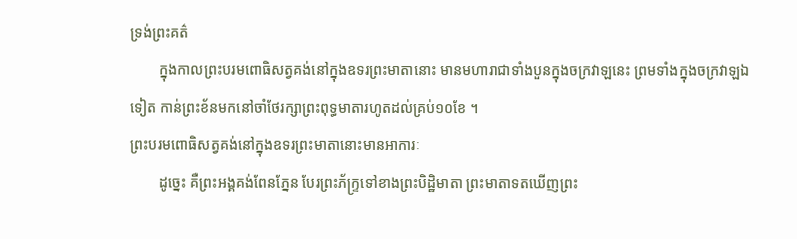ទ្រង់ព្រះគត៌
        ក្នុងកាលព្រះបរមពោធិសត្វគង់នៅក្នុងឧទរព្រះមាតានោះ មានមហារាជាទាំងបួនក្នុងចក្រវាឡនេះ ព្រមទាំងក្នុងចក្រវាឡឯទៀត កាន់ព្រះខ័នមកនៅចាំថែរក្សាព្រះពុទ្ធមាតារហូតដល់គ្រប់១០ខែ ។
ព្រះបរមពោធិសត្វគង់នៅក្នុងឧទរព្រះមាតានោះមានអាការៈ
        ដូច្នេះ គឺព្រះអង្គគង់ពែនភ្នែន បែរព្រះភ័ក្រ្ទទៅខាងព្រះបិដ្ឋិមាតា ព្រះមាតាទតឃើញព្រះ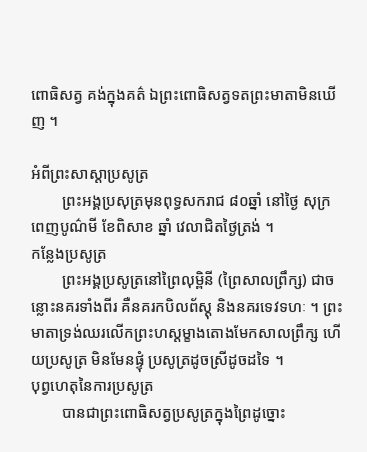ពោធិសត្វ គង់ក្នុងគត៌ ឯព្រះពោធិសត្វទតព្រះមាតាមិនឃើញ ។

អំពីព្រះសាស្ដាប្រសូត្រ
        ព្រះអង្គប្រសុត្រមុនពុទ្ធសករាជ ៨០ឆ្នាំ នៅថ្ងៃ សុក្រ ពេញបូណ៌មី ខែពិសាខ ឆ្នាំ វេលាជិតថ្ងៃត្រង់ ។
កន្លែងប្រសូត្រ
        ព្រះអង្គប្រសូត្រនៅព្រៃលុម្ពិនី (ព្រៃសាលព្រឹក្ស) ជាចន្លោះនគរទាំងពីរ គឺនគរកបិលព័ស្ដុ និងនគរទេវទហៈ ។ ព្រះមាតាទ្រង់ឈរលើកព្រះហស្ដម្ខាងតោងមែកសាលព្រឹក្ស ហើយប្រសូត្រ មិនមែនផ្ទុំ ប្រសូត្រដូចស្រីដូចដទៃ ។
បុព្វហេតុនៃការប្រសូត្រ
        បានជាព្រះពោធិសត្វប្រសូត្រក្នុងព្រៃដូច្នោះ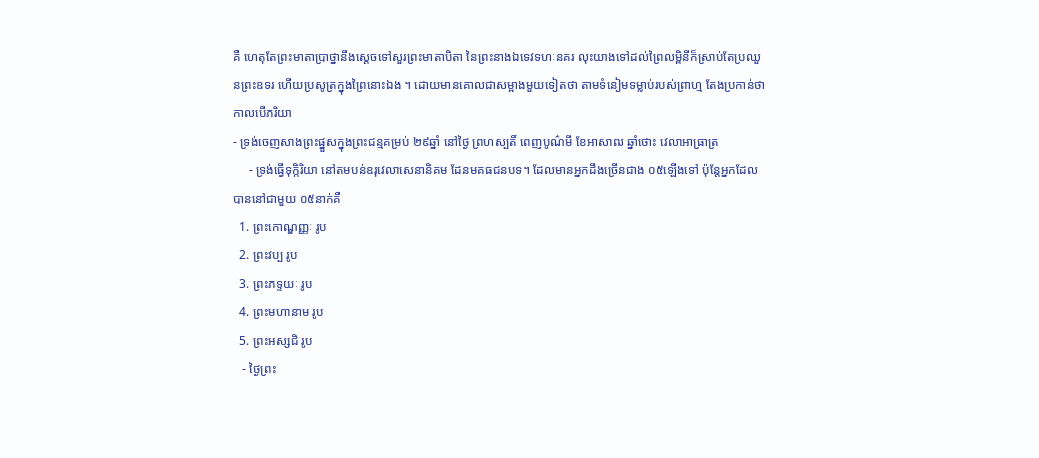គឺ ហេតុតែព្រះមាតាប្រាថ្នានឹងស្ដេចទៅសួរព្រះមាតាបិតា នៃព្រះនាងឯទេវទហៈនគរ លុះយាងទៅដល់ព្រៃលម្ពិនីក៏ស្រាប់តែប្រឈួនព្រះឧទរ ហើយប្រសូត្រក្នុងព្រៃនោះឯង ។ ដោយមានគោលជាសម្អាងមួយទៀតថា តាមទំនៀមទម្លាប់របស់ព្រាហ្ម តែងប្រកាន់ថា កាលបើភរិយា
- ទ្រង់ចេញសាងព្រះផ្នួសក្នុងព្រះជន្មគម្រប់ ២៩ឆ្នាំ នៅថ្ងៃ ព្រហស្បតិ៍ ពេញបូណ៌មី ខែអាសាឍ ឆ្នាំថោះ វេលាអាធ្រាត្រ
     - ទ្រង់ធ្វើទុក្កិរិយា នៅតមបន់ឧរុវេលាសេនានិគម ដែនមគធជនបទ។ ដែលមានអ្នកដឹងច្រើនជាង ០៥ឡើងទៅ ប៉ុន្តែអ្នកដែលបាននៅជាមួយ ០៥នាក់គឺ
  1. ព្រះកោណ្ឌញ្ញៈ រូប
  2. ព្រះវប្ប រូប
  3. ព្រះភទ្ទយៈ រូប
  4. ព្រះមហានាម រូប
  5. ព្រះអស្សជិ រូប
   - ថ្ងៃព្រះ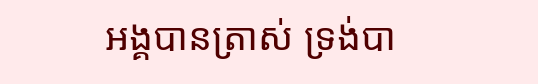អង្គបានត្រាស់ ទ្រង់បា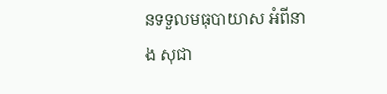នទទួលមធុបាយាស អំពីនាង សុជា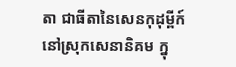តា ជាធីតានៃសេនកុដុម្ពីក៍ នៅស្រុកសេនានិគម ក្នុ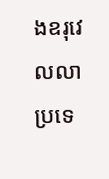ងឧរុវេលលាប្រទេ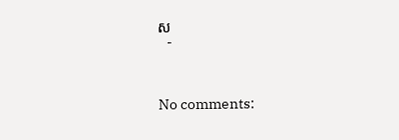ស
   -



No comments: